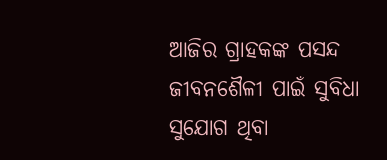ଆଜିର ଗ୍ରାହକଙ୍କ ପସନ୍ଦ ଜୀବନଶୈଳୀ ପାଇଁ ସୁବିଧା ସୁଯୋଗ ଥିବା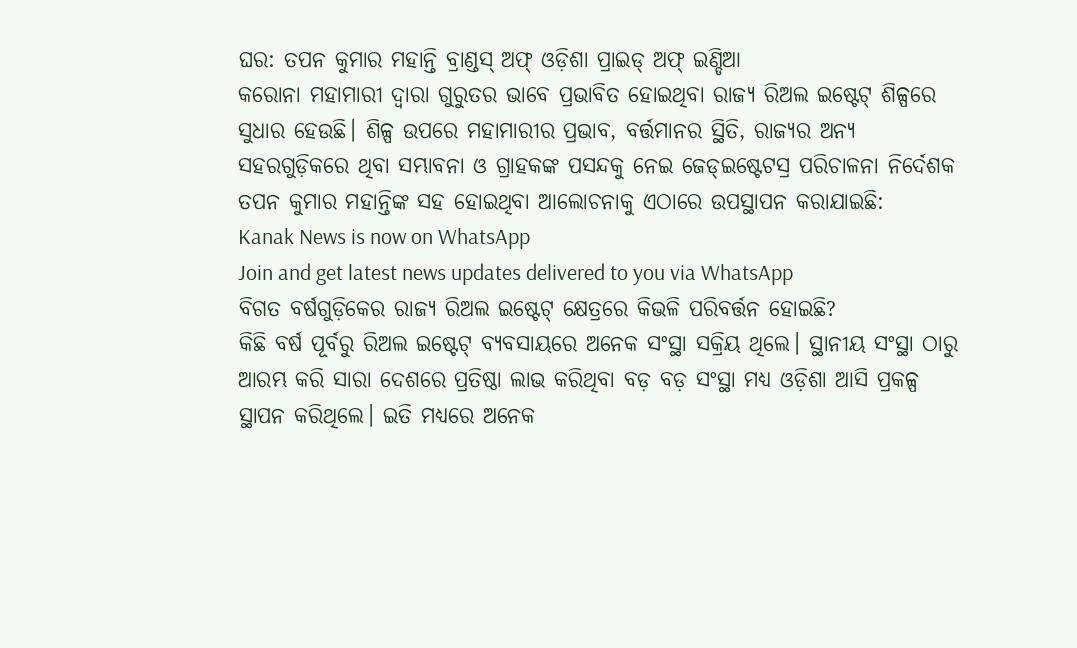ଘର: ତପନ କୁମାର ମହାନ୍ତି ବ୍ରାଣ୍ଡସ୍ ଅଫ୍ ଓଡ଼ିଶା ପ୍ରାଇଡ୍ ଅଫ୍ ଇଣ୍ଡିଆ
କରୋନା ମହାମାରୀ ଦ୍ବାରା ଗୁରୁତର ଭାବେ ପ୍ରଭାବିତ ହୋଇଥିବା ରାଜ୍ୟ ରିଅଲ ଇଷ୍ଟେଟ୍ ଶିଳ୍ପରେ ସୁଧାର ହେଉଛି। ଶିଳ୍ପ ଉପରେ ମହାମାରୀର ପ୍ରଭାବ, ବର୍ତ୍ତମାନର ସ୍ଥିତି, ରାଜ୍ୟର ଅନ୍ୟ ସହରଗୁଡ଼ିକରେ ଥିବା ସମ୍ଭାବନା ଓ ଗ୍ରାହକଙ୍କ ପସନ୍ଦକୁ ନେଇ ଜେଡ୍ଇଷ୍ଟେଟସ୍ର ପରିଚାଳନା ନିର୍ଦେଶକ ତପନ କୁମାର ମହାନ୍ତିଙ୍କ ସହ ହୋଇଥିବା ଆଲୋଚନାକୁ ଏଠାରେ ଉପସ୍ଥାପନ କରାଯାଇଛି:
Kanak News is now on WhatsApp
Join and get latest news updates delivered to you via WhatsApp
ବିଗତ ବର୍ଷଗୁଡ଼ିକେର ରାଜ୍ୟ ରିଅଲ ଇଷ୍ଟେଟ୍ କ୍ଷେତ୍ରରେ କିଭଳି ପରିବର୍ତ୍ତନ ହୋଇଛି?
କିଛି ବର୍ଷ ପୂର୍ବରୁ ରିଅଲ ଇଷ୍ଟେଟ୍ ବ୍ୟବସାୟରେ ଅନେକ ସଂସ୍ଥା ସକ୍ରିୟ ଥିଲେ। ସ୍ଥାନୀୟ ସଂସ୍ଥା ଠାରୁ ଆରମ୍ଭ କରି ସାରା ଦେଶରେ ପ୍ରତିଷ୍ଠା ଲାଭ କରିଥିବା ବଡ଼ ବଡ଼ ସଂସ୍ଥା ମଧ୍ୟ ଓଡ଼ିଶା ଆସି ପ୍ରକଳ୍ପ ସ୍ଥାପନ କରିଥିଲେ। ଇତି ମଧ୍ୟରେ ଅନେକ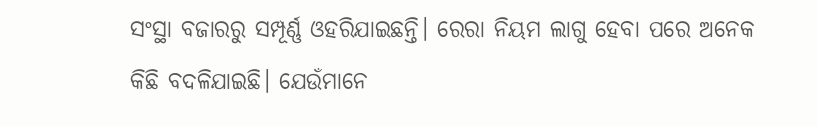ସଂସ୍ଥା ବଜାରରୁ ସମ୍ପୂର୍ଣ୍ଣ ଓହରିଯାଇଛନ୍ତି। ରେରା ନିୟମ ଲାଗୁ ହେବା ପରେ ଅନେକ କିଛି ବଦଳିଯାଇଛି। ଯେଉଁମାନେ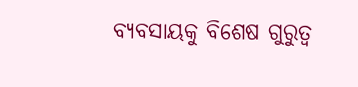ବ୍ୟବସାୟକୁ ବିଶେଷ ଗୁରୁତ୍ବ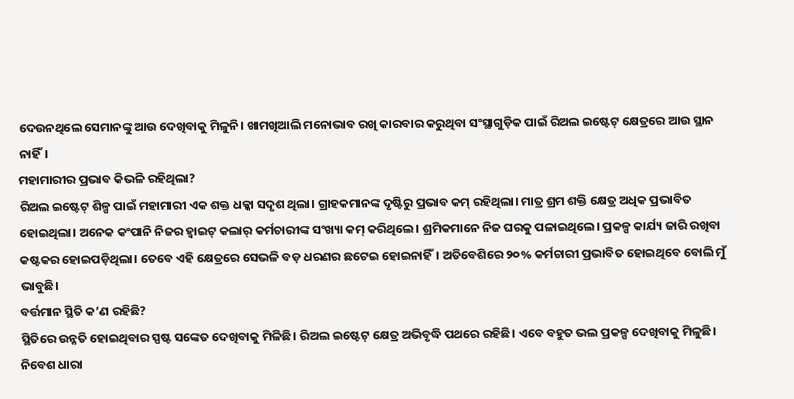ଦେଉନଥିଲେ ସେମାନଙ୍କୁ ଆଉ ଦେଖିବାକୁ ମିଳୁନି। ଖାମଖିଆଲି ମନୋଭାବ ରଖି କାରବାର କରୁଥିବା ସଂସ୍ଥାଗୁଡ଼ିକ ପାଇଁ ରିଅଲ ଇଷ୍ଟେଟ୍ କ୍ଷେତ୍ରରେ ଆଉ ସ୍ଥାନ ନାହିଁ।
ମହାମାରୀର ପ୍ରଭାବ କିଭଳି ରହିଥିଲା?
ରିଅଲ ଇଷ୍ଟେଟ୍ ଶିଳ୍ପ ପାଇଁ ମହାମାରୀ ଏକ ଶକ୍ତ ଧକ୍କା ସଦୃଶ ଥିଲା। ଗ୍ରାହକମାନଙ୍କ ଦୃଷ୍ଟିରୁ ପ୍ରଭାବ କମ୍ ରହିଥିଲା। ମାତ୍ର ଶ୍ରମ ଶକ୍ତି କ୍ଷେତ୍ର ଅଧିକ ପ୍ରଭାବିତ ହୋଇଥିଲା। ଅନେକ କଂପାନି ନିଜର ହ୍ବାଇଟ୍ କଲାର୍ କର୍ମଚାରୀଙ୍କ ସଂଖ୍ୟା କମ୍ କରିଥିଲେ। ଶ୍ରମିକମାନେ ନିଜ ଘରକୁ ପଳାଇଥିଲେ। ପ୍ରକଳ୍ପ କାର୍ଯ୍ୟ ଜାରି ରଖିବା କଷ୍ଟକର ହୋଇପଡ଼ିଥିଲା। ତେବେ ଏହି କ୍ଷେତ୍ରରେ ସେଭଳି ବଡ଼ ଧରଣର ଛଟେଇ ହୋଇନାହିଁ। ଅତିବେଶିରେ ୨୦% କର୍ମଚାରୀ ପ୍ରଭାବିତ ହୋଇଥିବେ ବୋଲି ମୁଁ ଭାବୁଛି।
ବର୍ତ୍ତମାନ ସ୍ଥିତି କ’ଣ ରହିଛି?
ସ୍ଥିତିରେ ଉନ୍ନତି ହୋଇଥିବାର ସ୍ପଷ୍ଟ ସଙ୍କେତ ଦେଖିବାକୁ ମିଳିଛି। ରିଅଲ ଇଷ୍ଟେଟ୍ କ୍ଷେତ୍ର ଅଭିବୃଦ୍ଧି ପଥରେ ରହିଛି। ଏବେ ବହୁତ ଭଲ ପ୍ରକଳ୍ପ ଦେଖିବାକୁ ମିଳୁଛି। ନିବେଶ ଧାରା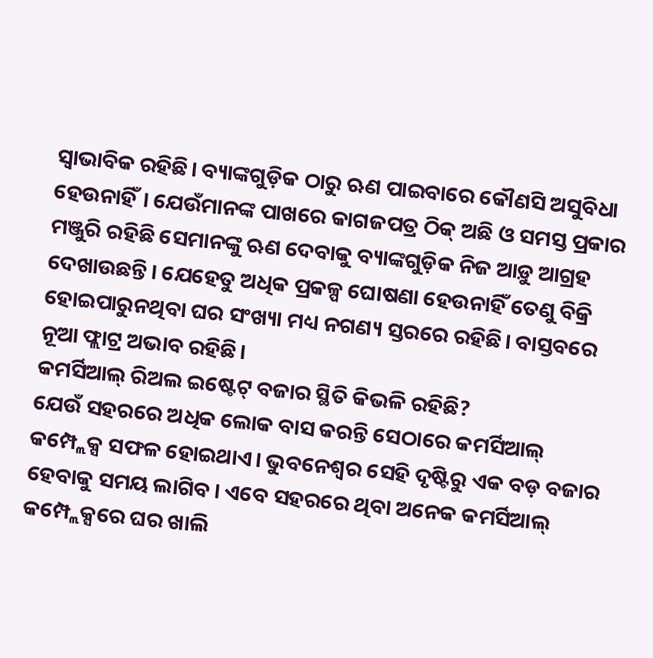ସ୍ବାଭାବିକ ରହିଛି। ବ୍ୟାଙ୍କଗୁଡ଼ିକ ଠାରୁ ଋଣ ପାଇବାରେ କୌଣସି ଅସୁବିଧା ହେଉନାହିଁ। ଯେଉଁମାନଙ୍କ ପାଖରେ କାଗଜପତ୍ର ଠିକ୍ ଅଛି ଓ ସମସ୍ତ ପ୍ରକାର ମଞ୍ଜୁରି ରହିଛି ସେମାନଙ୍କୁ ଋଣ ଦେବାକୁ ବ୍ୟାଙ୍କଗୁଡ଼ିକ ନିଜ ଆଡ଼ୁ ଆଗ୍ରହ ଦେଖାଉଛନ୍ତି। ଯେହେତୁ ଅଧିକ ପ୍ରକଳ୍ପ ଘୋଷଣା ହେଉନାହିଁ ତେଣୁ ବିକ୍ରି ହୋଇପାରୁନଥିବା ଘର ସଂଖ୍ୟା ମଧ୍ୟ ନଗଣ୍ୟ ସ୍ତରରେ ରହିଛି। ବାସ୍ତବରେ ନୂଆ ଫ୍ଲାଟ୍ର ଅଭାବ ରହିଛି।
କମର୍ସିଆଲ୍ ରିଅଲ ଇଷ୍ଟେଟ୍ ବଜାର ସ୍ଥିତି କିଭଳି ରହିଛି?
ଯେଉଁ ସହରରେ ଅଧିକ ଲୋକ ବାସ କରନ୍ତି ସେଠାରେ କମର୍ସିଆଲ୍ କମ୍ପ୍ଲେକ୍ସ ସଫଳ ହୋଇଥାଏ। ଭୁବନେଶ୍ବର ସେହି ଦୃଷ୍ଟିରୁ ଏକ ବଡ଼ ବଜାର ହେବାକୁ ସମୟ ଲାଗିବ। ଏବେ ସହରରେ ଥିବା ଅନେକ କମର୍ସିଆଲ୍ କମ୍ପ୍ଲେକ୍ସରେ ଘର ଖାଲି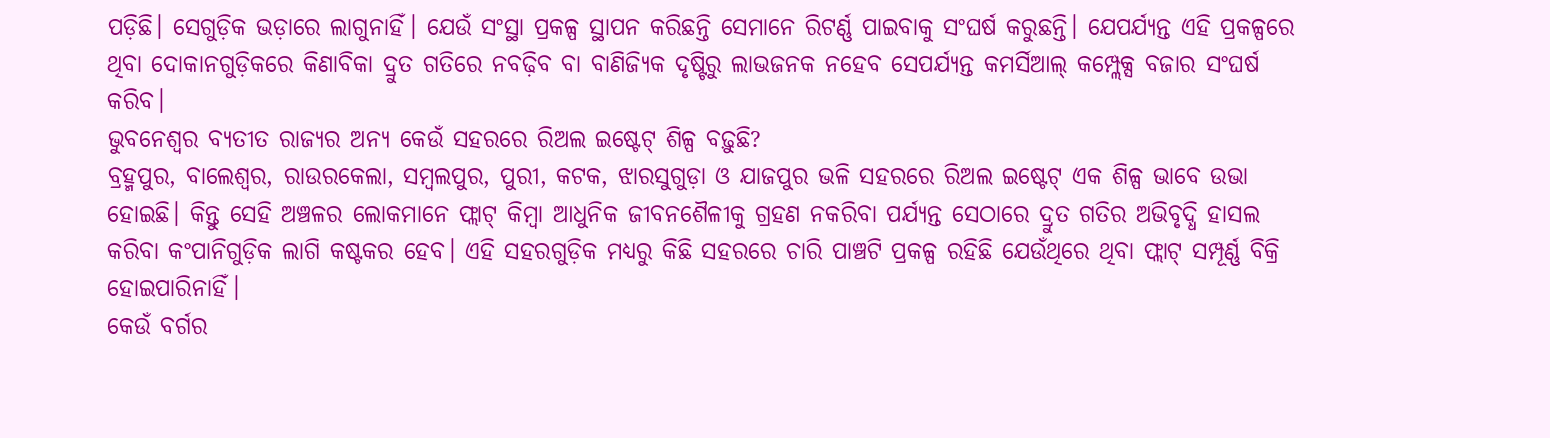ପଡ଼ିଛି। ସେଗୁଡ଼ିକ ଭଡ଼ାରେ ଲାଗୁନାହିଁ। ଯେଉଁ ସଂସ୍ଥା ପ୍ରକଳ୍ପ ସ୍ଥାପନ କରିଛନ୍ତି ସେମାନେ ରିଟର୍ଣ୍ଣ ପାଇବାକୁ ସଂଘର୍ଷ କରୁଛନ୍ତି। ଯେପର୍ଯ୍ୟନ୍ତ ଏହି ପ୍ରକଳ୍ପରେ ଥିବା ଦୋକାନଗୁଡ଼ିକରେ କିଣାବିକା ଦ୍ରୁତ ଗତିରେ ନବଢ଼ିବ ବା ବାଣିଜ୍ୟିକ ଦୃଷ୍ଟିରୁ ଲାଭଜନକ ନହେବ ସେପର୍ଯ୍ୟନ୍ତ କମର୍ସିଆଲ୍ କମ୍ପ୍ଲେକ୍ସ ବଜାର ସଂଘର୍ଷ କରିବ।
ଭୁବନେଶ୍ବର ବ୍ୟତୀତ ରାଜ୍ୟର ଅନ୍ୟ କେଉଁ ସହରରେ ରିଅଲ ଇଷ୍ଟେଟ୍ ଶିଳ୍ପ ବଢ଼ୁଛି?
ବ୍ରହ୍ମପୁର, ବାଲେଶ୍ବର, ରାଉରକେଲା, ସମ୍ବଲପୁର, ପୁରୀ, କଟକ, ଝାରସୁଗୁଡ଼ା ଓ ଯାଜପୁର ଭଳି ସହରରେ ରିଅଲ ଇଷ୍ଟେଟ୍ ଏକ ଶିଳ୍ପ ଭାବେ ଉଭା ହୋଇଛି। କିନ୍ତୁ ସେହି ଅଞ୍ଚଳର ଲୋକମାନେ ଫ୍ଲାଟ୍ କିମ୍ବା ଆଧୁନିକ ଜୀବନଶୈଳୀକୁ ଗ୍ରହଣ ନକରିବା ପର୍ଯ୍ୟନ୍ତ ସେଠାରେ ଦ୍ରୁତ ଗତିର ଅଭିବୃଦ୍ଧି ହାସଲ କରିବା କଂପାନିଗୁଡ଼ିକ ଲାଗି କଷ୍ଟକର ହେବ। ଏହି ସହରଗୁଡ଼ିକ ମଧ୍ୟରୁ କିଛି ସହରରେ ଚାରି ପାଞ୍ଚଟି ପ୍ରକଳ୍ପ ରହିଛି ଯେଉଁଥିରେ ଥିବା ଫ୍ଲାଟ୍ ସମ୍ପୂର୍ଣ୍ଣ ବିକ୍ରି ହୋଇପାରିନାହିଁ।
କେଉଁ ବର୍ଗର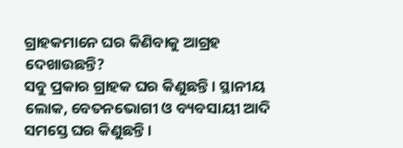ଗ୍ରାହକମାନେ ଘର କିଣିବାକୁ ଆଗ୍ରହ ଦେଖାଉଛନ୍ତି?
ସବୁ ପ୍ରକାର ଗ୍ରାହକ ଘର କିଣୁଛନ୍ତି। ସ୍ଥାନୀୟ ଲୋକ, ବେତନଭୋଗୀ ଓ ବ୍ୟବସାୟୀ ଆଦି ସମସ୍ତେ ଘର କିଣୁଛନ୍ତି।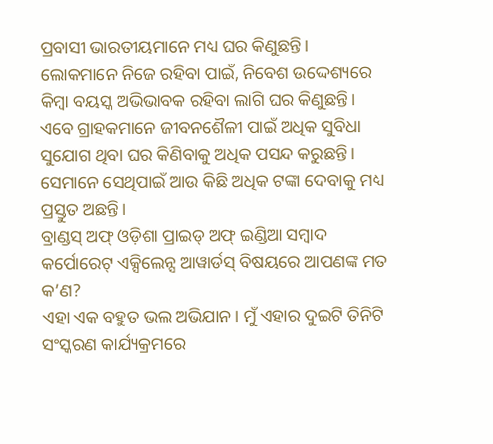ପ୍ରବାସୀ ଭାରତୀୟମାନେ ମଧ୍ୟ ଘର କିଣୁଛନ୍ତି। ଲୋକମାନେ ନିଜେ ରହିବା ପାଇଁ, ନିବେଶ ଉଦ୍ଦେଶ୍ୟରେ କିମ୍ବା ବୟସ୍କ ଅଭିଭାବକ ରହିବା ଲାଗି ଘର କିଣୁଛନ୍ତି। ଏବେ ଗ୍ରାହକମାନେ ଜୀବନଶୈଳୀ ପାଇଁ ଅଧିକ ସୁବିଧା ସୁଯୋଗ ଥିବା ଘର କିଣିବାକୁ ଅଧିକ ପସନ୍ଦ କରୁଛନ୍ତି। ସେମାନେ ସେଥିପାଇଁ ଆଉ କିଛି ଅଧିକ ଟଙ୍କା ଦେବାକୁ ମଧ୍ୟ ପ୍ରସ୍ତୁତ ଅଛନ୍ତି।
ବ୍ରାଣ୍ଡସ୍ ଅଫ୍ ଓଡ଼ିଶା ପ୍ରାଇଡ୍ ଅଫ୍ ଇଣ୍ଡିଆ ସମ୍ବାଦ କର୍ପୋରେଟ୍ ଏକ୍ସିଲେନ୍ସ ଆୱାର୍ଡସ୍ ବିଷୟରେ ଆପଣଙ୍କ ମତ କ’ଣ?
ଏହା ଏକ ବହୁତ ଭଲ ଅଭିଯାନ। ମୁଁ ଏହାର ଦୁଇଟି ତିନିଟି ସଂସ୍କରଣ କାର୍ଯ୍ୟକ୍ରମରେ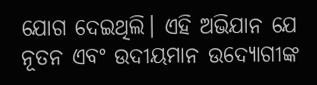ଯୋଗ ଦେଇଥିଲି। ଏହି ଅଭିଯାନ ଯେ ନୂତନ ଏବଂ ଉଦୀୟମାନ ଉଦ୍ୟୋଗୀଙ୍କ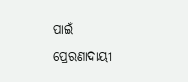ପାଇଁ ପ୍ରେରଣାଦାୟୀ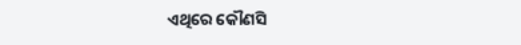ଏଥିରେ କୌଣସି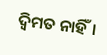ଦ୍ବିମତ ନାହିଁ।